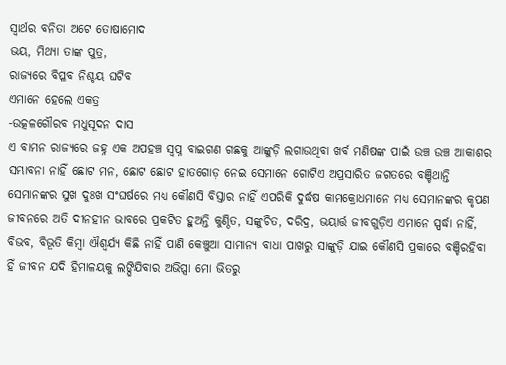ସ୍ବାର୍ଥର ବନିତା ଅଟେ ତୋଷାମୋଦ
ଭୟ, ମିଥ୍ୟା ତାଙ୍କ ପୁତ୍ର,
ରାଜ୍ୟରେ ବିପ୍ଳବ ନିଶ୍ଚୟ ଘଟିବ
ଏମାନେ ହେଲେ ଏକତ୍ର
-ଉତ୍କଳଗୌରବ ମଧୁସୂଦନ ଦାସ
ଏ ବାମନ ରାଜ୍ୟରେ ଜହ୍ନ ଏକ ଅପହଞ୍ଚ ସ୍ବପ୍ନ ବାଇଗଣ ଗଛକୁ ଆଙ୍କୁଡ଼ି ଲଗାଉଥିବା ଖର୍ବ ମଣିଷଙ୍କ ପାଇଁ ଉଞ୍ଚ ଉଞ୍ଚ ଆକାଶର ସମ୍ଭାବନା ନାହିଁ ଛୋଟ ମନ, ଛୋଟ ଛୋଟ ହାତଗୋଡ଼ ନେଇ ସେମାନେ ଗୋଟିଏ ଅପ୍ରସାରିତ ଜଗତରେ ବଞ୍ଚିଥାନ୍ତି ସେମାନଙ୍କର ସୁଖ ଦୁଃଖ ସଂଘର୍ଷରେ ମଧ୍ୟ କୌଣସି ବିସ୍ତାର ନାହିଁ ଏପରିକି ଦୁର୍ଦ୍ଧଷ କାମକ୍ରୋଧମାନେ ମଧ୍ୟ ସେମାନଙ୍କର କୃପଣ ଜୀବନରେ ଅତି ଦୀନହୀନ ଭାବରେ ପ୍ରକଟିତ ହୁଅନ୍ତି କୁଣ୍ଠିତ, ସଙ୍କୁଚିତ, ଦରିଦ୍ର, ଭୟାର୍ତ୍ତ ଜୀବଗୁଡ଼ିଏ ଏମାନେ ସ୍ପର୍ଦ୍ଧା ନାହିଁ, ବିଭବ, ବିଭୂତି କିମ୍ବା ଐଶ୍ବର୍ଯ୍ୟ କିଛି ନାହିଁ ପାଣି କେଞ୍ଚୁଆ ସାମାନ୍ୟ ବାଧା ପାଖରୁ ସାଙ୍କୁଡ଼ି ଯାଇ କୌଣସି ପ୍ରକାରେ ବଞ୍ଚିରହିବା ହିଁ ଜୀବନ ଯଦି ହିମାଳୟକୁ ଲଙ୍ଘିଯିବାର ଅଭିପ୍ସା ମୋ ଭିତରୁ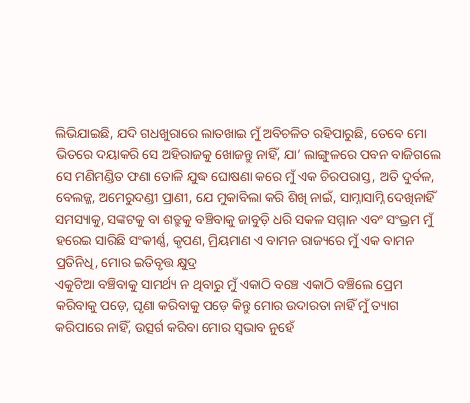ଲିଭିଯାଇଛି, ଯଦି ଗଧଖୁରାରେ ଲାତଖାଇ ମୁଁ ଅବିଚଳିତ ରହିପାରୁଛି, ତେବେ ମୋ ଭିତରେ ଦୟାକରି ସେ ଅହିରାଜକୁ ଖୋଜନ୍ତୁ ନାହିଁ, ଯା’ ଲାଙ୍ଗୁଳରେ ପବନ ବାଜିଗଲେ ସେ ମଣିମଣ୍ଡିତ ଫଣା ତୋଳି ଯୁଦ୍ଧ ଘୋଷଣା କରେ ମୁଁ ଏକ ଚିରପରାସ୍ତ, ଅତି ଦୁର୍ବଳ, ବେଲଜ୍ଜ, ଅମେରୁଦଣ୍ଡୀ ପ୍ରାଣୀ, ଯେ ମୁକାବିଲା କରି ଶିଖି ନାଇଁ, ସାମ୍ନାସାମ୍ନି ଦେଖିନାହିଁ ସମସ୍ୟାକୁ, ସଙ୍କଟକୁ ବା ଶତ୍ରୁକୁ ବଞ୍ଚିବାକୁ ଜାବୁଡ଼ି ଧରି ସକଳ ସମ୍ମାନ ଏବଂ ସଂଭ୍ରମ ମୁଁ ହରେଇ ସାରିଛି ସଂକୀର୍ଣ୍ଣ, କୃପଣ, ମ୍ରିୟମାଣ ଏ ବାମନ ରାଜ୍ୟରେ ମୁଁ ଏକ ବାମନ ପ୍ରତିନିଧି, ମୋର ଇତିବୃତ୍ତ କ୍ଷୁଦ୍ର
ଏକୁଟିଆ ବଞ୍ଚିବାକୁ ସାମର୍ଥ୍ୟ ନ ଥିବାରୁ ମୁଁ ଏକାଠି ବଞ୍ଚେ ଏକାଠି ବଞ୍ଚିଲେ ପ୍ରେମ କରିବାକୁ ପଡ଼େ, ଘୃଣା କରିବାକୁ ପଡ଼େ କିନ୍ତୁ ମୋର ଉଦାରତା ନାହିଁ ମୁଁ ତ୍ୟାଗ କରିପାରେ ନାହିଁ, ଉତ୍ସର୍ଗ କରିବା ମୋର ସ୍ବଭାବ ନୁହେଁ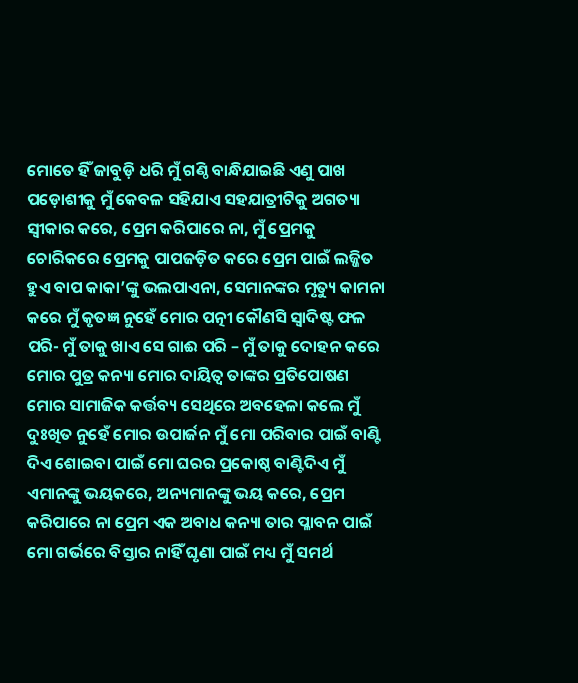ମୋତେ ହିଁ ଜାବୁଡ଼ି ଧରି ମୁଁ ଗଣ୍ଠି ବାନ୍ଧିଯାଇଛି ଏଣୁ ପାଖ ପଡ଼ୋଶୀକୁ ମୁଁ କେବଳ ସହିଯାଏ ସହଯାତ୍ରୀଟିକୁ ଅଗତ୍ୟା ସ୍ବୀକାର କରେ, ପ୍ରେମ କରିପାରେ ନା, ମୁଁ ପ୍ରେମକୁ ଚୋରିକରେ ପ୍ରେମକୁ ପାପଜଡ଼ିତ କରେ ପ୍ରେମ ପାଇଁ ଲଜ୍ଜିତ ହୁଏ ବାପ କାକା’ଙ୍କୁ ଭଲପାଏନା, ସେମାନଙ୍କର ମୃତ୍ୟୁ କାମନା କରେ ମୁଁ କୃତଜ୍ଞ ନୁହେଁ ମୋର ପତ୍ନୀ କୌଣସି ସ୍ବାଦିଷ୍ଟ ଫଳ ପରି- ମୁଁ ତାକୁ ଖାଏ ସେ ଗାଈ ପରି – ମୁଁ ତାକୁ ଦୋହନ କରେ ମୋର ପୁତ୍ର କନ୍ୟା ମୋର ଦାୟିତ୍ବ ତାଙ୍କର ପ୍ରତିପୋଷଣ ମୋର ସାମାଜିକ କର୍ତ୍ତବ୍ୟ ସେଥିରେ ଅବହେଳା କଲେ ମୁଁ ଦୁଃଖିତ ନୁହେଁ ମୋର ଉପାର୍ଜନ ମୁଁ ମୋ ପରିବାର ପାଇଁ ବାଣ୍ଟି ଦିଏ ଶୋଇବା ପାଇଁ ମୋ ଘରର ପ୍ରକୋଷ୍ଠ ବାଣ୍ଟିଦିଏ ମୁଁ ଏମାନଙ୍କୁ ଭୟକରେ, ଅନ୍ୟମାନଙ୍କୁ ଭୟ କରେ, ପ୍ରେମ କରିପାରେ ନା ପ୍ରେମ ଏକ ଅବାଧ କନ୍ୟା ତାର ପ୍ଳାବନ ପାଇଁ ମୋ ଗର୍ଭରେ ବିସ୍ତାର ନାହିଁ ଘୃଣା ପାଇଁ ମଧ୍ୟ ମୁଁ ସମର୍ଥ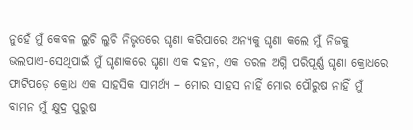ନୁହେଁ ମୁଁ କେବଳ ଲୁଚି ଲୁଚି ନିଭୃତରେ ଘୃଣା କରିପାରେ ଅନ୍ୟକୁ ଘୃଣା କଲେ ମୁଁ ନିଜକୁ ଭଲପାଏ-ସେଥିପାଇଁ ମୁଁ ଘୃଣାକରେ ଘୃଣା ଏକ ଦହନ, ଏକ ତରଳ ଅଗ୍ନି ପରିପୂର୍ଣ୍ଣ ଘୃଣା କ୍ରୋଧରେ ଫାଟିପଡ଼େ କ୍ରୋଧ ଏକ ସାହସିକ ସାମର୍ଥ୍ୟ – ମୋର ସାହସ ନାହିଁ ମୋର ପୌରୁଷ ନାହିଁ ମୁଁ ବାମନ ମୁଁ କ୍ଷୁଦ୍ର ପୁରୁଷ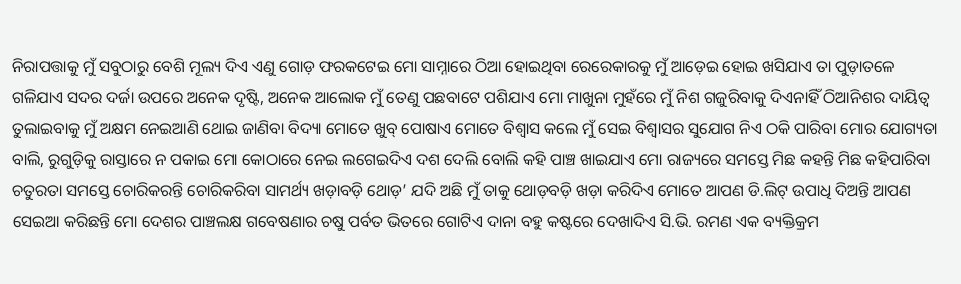ନିରାପତ୍ତାକୁ ମୁଁ ସବୁଠାରୁ ବେଶି ମୂଲ୍ୟ ଦିଏ ଏଣୁ ଗୋଡ଼ ଫରକଟେଇ ମୋ ସାମ୍ନାରେ ଠିଆ ହୋଇଥିବା ରେରେକାରକୁ ମୁଁ ଆଡ଼େଇ ହୋଇ ଖସିଯାଏ ତା ପୁଡ଼ାତଳେ ଗଳିଯାଏ ସଦର ଦର୍ଜା ଉପରେ ଅନେକ ଦୃଷ୍ଟି, ଅନେକ ଆଲୋକ ମୁଁ ତେଣୁ ପଛବାଟେ ପଶିଯାଏ ମୋ ମାଖୁନା ମୁହଁରେ ମୁଁ ନିଶ ଗଜୁରିବାକୁ ଦିଏନାହିଁ ଠିଆନିଶର ଦାୟିତ୍ବ ତୁଲାଇବାକୁ ମୁଁ ଅକ୍ଷମ ନେଇଆଣି ଥୋଇ ଜାଣିବା ବିଦ୍ୟା ମୋତେ ଖୁବ୍ ପୋଷାଏ ମୋତେ ବିଶ୍ବାସ କଲେ ମୁଁ ସେଇ ବିଶ୍ବାସର ସୁଯୋଗ ନିଏ ଠକି ପାରିବା ମୋର ଯୋଗ୍ୟତା ବାଲି, ରୁଗୁଡ଼ିକୁ ରାସ୍ତାରେ ନ ପକାଇ ମୋ କୋଠାରେ ନେଇ ଲଗେଇଦିଏ ଦଶ ଦେଲି ବୋଲି କହି ପାଞ୍ଚ ଖାଇଯାଏ ମୋ ରାଜ୍ୟରେ ସମସ୍ତେ ମିଛ କହନ୍ତି ମିଛ କହିପାରିବା ଚତୁରତା ସମସ୍ତେ ଚୋରିକରନ୍ତି ଚୋରିକରିବା ସାମର୍ଥ୍ୟ ଖଡ଼ାବଡ଼ି ଥୋଡ଼’ ଯଦି ଅଛି ମୁଁ ତାକୁ ଥୋଡ଼ବଡ଼ି ଖଡ଼ା କରିଦିଏ ମୋତେ ଆପଣ ଡି.ଲିଟ୍ ଉପାଧି ଦିଅନ୍ତି ଆପଣ ସେଇଆ କରିଛନ୍ତି ମୋ ଦେଶର ପାଞ୍ଚଲକ୍ଷ ଗବେଷଣାର ଚଷୁ ପର୍ବତ ଭିତରେ ଗୋଟିଏ ଦାନା ବହୁ କଷ୍ଟରେ ଦେଖାଦିଏ ସି.ଭି. ରମଣ ଏକ ବ୍ୟକ୍ତିକ୍ରମ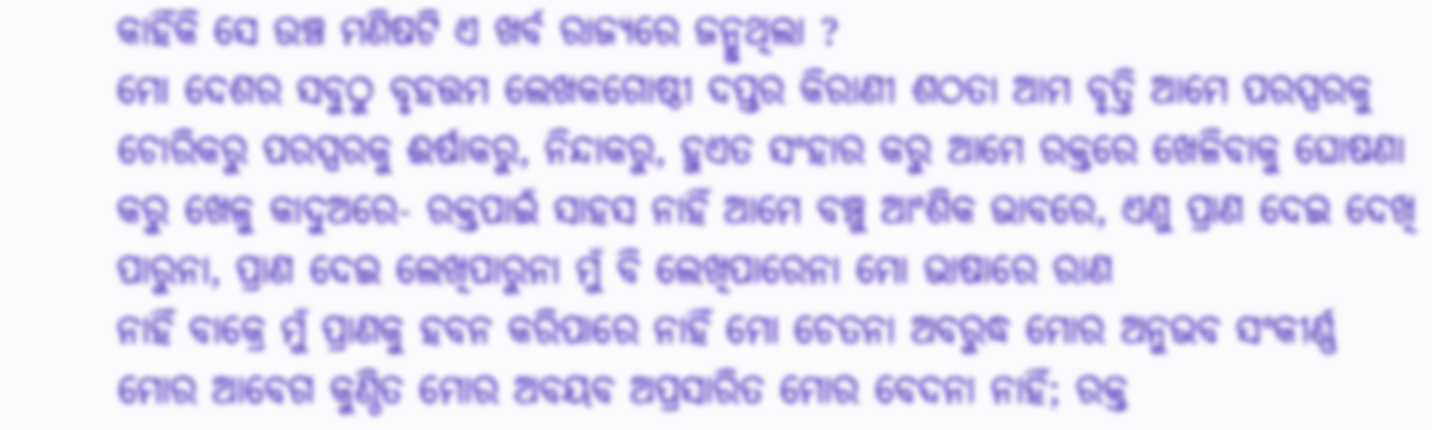କାହିଁକି ସେ ଉଞ୍ଚ ମଣିଷଟି ଏ ଖର୍ବ ରାଜ୍ୟରେ ଜନ୍ମୁଥିଲା ?
ମୋ ଦେଶର ସବୁଠୁ ବୃହତ୍ତମ ଲେଖକଗୋଷ୍ଠୀ ଦପ୍ତର କିରାଣୀ ଶଠତା ଆମ ବୃତ୍ତି ଆମେ ପରସ୍ପରକୁ ଚୋରିକରୁ ପରସ୍ପରକୁ ଈର୍ଷାକରୁ, ନିନ୍ଦାକରୁ, ହୁଏତ ସଂହାର କରୁ ଆମେ ରକ୍ତରେ ଖେଳିବାକୁ ଘୋଷଣା କରୁ ଖେଳୁ କାଦୁଅରେ- ରକ୍ତପାଇଁ ସାହସ ନାହିଁ ଆମେ ବଞ୍ଚୁ ଆଂଶିକ ଭାବରେ, ଏଣୁ ପ୍ରାଣ ଦେଇ ଦେଖି ପାରୁନା, ପ୍ରାଣ ଦେଇ ଲେଖିପାରୁନା ମୁଁ ବି ଲେଖିପାରେନା ମୋ ଭାଷାରେ ରାଣ
ନାହିଁ ବାକ୍ରେ ମୁଁ ପ୍ରାଣକୁ ହବନ କରିପାରେ ନାହିଁ ମୋ ଚେତନା ଅବରୁଦ୍ଧ ମୋର ଅନୁଭବ ସଂକୀର୍ଣ୍ଣ ମୋର ଆବେଗ କୁଣ୍ଠିତ ମୋର ଅବୟବ ଅପ୍ରସାରିତ ମୋର ବେଦନା ନାହିଁ; ରକ୍ତ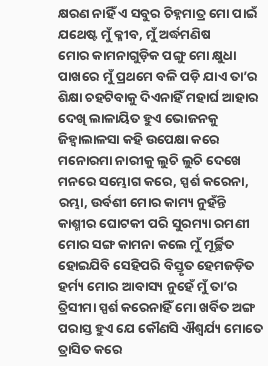କ୍ଷରଣ ନାହିଁ ଏ ସବୁର ଚିହ୍ନମାତ୍ର ମୋ ପାଇଁ ଯଥେଷ୍ଟ ମୁଁ କ୍ଳୀବ, ମୁଁ ଅର୍ଦ୍ଧମଣିଷ
ମୋର କାମନାଗୁଡ଼ିକ ପଙ୍ଗୁ ମୋ କ୍ଷୁଧା ପାଖରେ ମୁଁ ପ୍ରଥମେ ବଳି ପଡ଼ି ଯାଏ ତା’ର ଶିକ୍ଷା ଚହଟିବାକୁ ଦିଏନାହିଁ ମହାର୍ଘ ଆହାର ଦେଖି ଲାଳାୟିତ ହୁଏ ଭୋଜନକୁ ଜିହ୍ବାଲାଳସା କହି ଉପେକ୍ଷା କରେ ମନୋରମା ନାରୀକୁ ଲୁଚି ଲୁଚି ଦେଖେ ମନରେ ସମ୍ଭୋଗ କରେ, ସ୍ପର୍ଶ କରେନା, ରମ୍ଭା, ଉର୍ବଶୀ ମୋର କାମ୍ୟ ନୁହଁନ୍ତି କାଶ୍ମୀର ଘୋଟକୀ ପରି ସୁରମ୍ୟା ରମଣୀ ମୋର ସଙ୍ଗ କାମନା କଲେ ମୁଁ ମୂର୍ଚ୍ଛିତ ହୋଇଯିବି ସେହିପରି ବିସ୍ତୃତ ହେମଜଡ଼ିତ ହର୍ମ୍ୟ ମୋର ଆବାସ୍ୟ ନୁହେଁ ମୁଁ ତା’ର ତ୍ରିସୀମା ସ୍ପର୍ଶ କରେନାହିଁ ମୋ ଖର୍ବିତ ଅଙ୍ଗ ପରାସ୍ତ ହୁଏ ଯେ କୌଣସି ଐଶ୍ବର୍ଯ୍ୟ ମୋତେ ତ୍ରାସିତ କରେ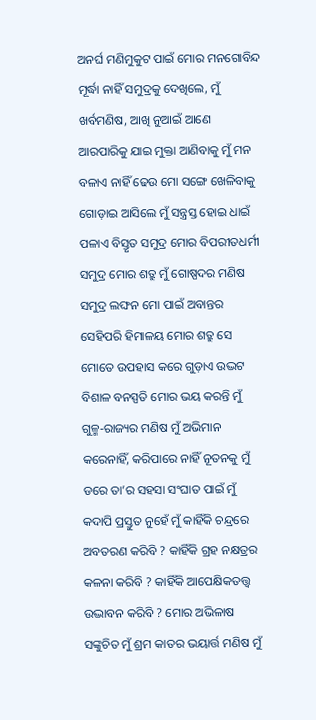ଅନର୍ଘ ମଣିମୁକୁଟ ପାଇଁ ମୋର ମନଗୋବିନ୍ଦ ମୂର୍ଦ୍ଧା ନାହିଁ ସମୁଦ୍ରକୁ ଦେଖିଲେ, ମୁଁ ଖର୍ବମଣିଷ, ଆଖି ନୁଆଇଁ ଆଣେ ଆରପାରିକୁ ଯାଇ ମୁକ୍ତା ଆଣିବାକୁ ମୁଁ ମନ ବଳାଏ ନାହିଁ ଢେଉ ମୋ ସଙ୍ଗେ ଖେଳିବାକୁ ଗୋଡ଼ାଇ ଆସିଲେ ମୁଁ ସନ୍ତ୍ରସ୍ତ ହୋଇ ଧାଇଁ ପଳାଏ ବିସ୍ତୃତ ସମୁଦ୍ର ମୋର ବିପରୀତଧର୍ମୀ ସମୁଦ୍ର ମୋର ଶତ୍ରୁ ମୁଁ ଗୋଷ୍ପଦର ମଣିଷ ସମୁଦ୍ର ଲଙ୍ଘନ ମୋ ପାଇଁ ଅବାନ୍ତର ସେହିପରି ହିମାଳୟ ମୋର ଶତ୍ରୁ ସେ ମୋତେ ଉପହାସ କରେ ଗୁଡ଼ାଏ ଉଦ୍ଭଟ ବିଶାଳ ବନସ୍ପତି ମୋର ଭୟ କରନ୍ତି ମୁଁ ଗୁଳ୍ମ-ରାଜ୍ୟର ମଣିଷ ମୁଁ ଅଭିମାନ କରେନାହିଁ, କରିପାରେ ନାହିଁ ନୂତନକୁ ମୁଁ ଡରେ ତା’ର ସହସା ସଂଘାତ ପାଇଁ ମୁଁ କଦାପି ପ୍ରସ୍ତୁତ ନୁହେଁ ମୁଁ କାହିଁକି ଚନ୍ଦ୍ରରେ ଅବତରଣ କରିବି ? କାହିଁକି ଗ୍ରହ ନକ୍ଷତ୍ରର କଳନା କରିବି ? କାହିଁକି ଆପେକ୍ଷିକତତ୍ତ୍ବ ଉଦ୍ଭାବନ କରିବି ? ମୋର ଅଭିଳାଷ ସଙ୍କୁଚିତ ମୁଁ ଶ୍ରମ କାତର ଭୟାର୍ତ୍ତ ମଣିଷ ମୁଁ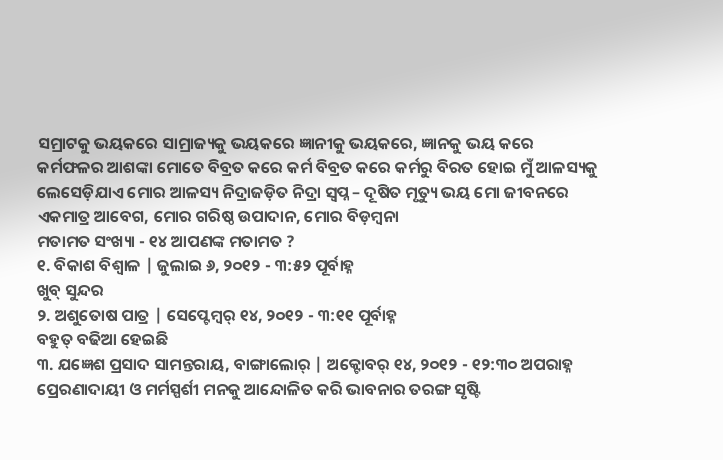ସମ୍ରାଟକୁ ଭୟକରେ ସାମ୍ରାଜ୍ୟକୁ ଭୟକରେ ଜ୍ଞାନୀକୁ ଭୟକରେ, ଜ୍ଞାନକୁ ଭୟ କରେ କର୍ମଫଳର ଆଶଙ୍କା ମୋତେ ବିବ୍ରତ କରେ କର୍ମ ବିବ୍ରତ କରେ କର୍ମରୁ ବିରତ ହୋଇ ମୁଁ ଆଳସ୍ୟକୁ ଲେସେଡ଼ିଯାଏ ମୋର ଆଳସ୍ୟ ନିଦ୍ରାଜଡ଼ିତ ନିଦ୍ରା ସ୍ବପ୍ନ – ଦୂଷିତ ମୃତ୍ୟୁ ଭୟ ମୋ ଜୀବନରେ ଏକମାତ୍ର ଆବେଗ, ମୋର ଗରିଷ୍ଠ ଉପାଦାନ, ମୋର ବିଡ଼ମ୍ବନା
ମତାମତ ସଂଖ୍ୟା - ୧୪ ଆପଣଙ୍କ ମତାମତ ?
୧. ବିକାଶ ବିଶ୍ବାଳ | ଜୁଲାଇ ୬, ୨୦୧୨ - ୩:୫୨ ପୂର୍ବାହ୍ନ
ଖୁବ୍ ସୁନ୍ଦର
୨. ଅଶୁତୋଷ ପାତ୍ର | ସେପ୍ଟେମ୍ବର୍ ୧୪, ୨୦୧୨ - ୩:୧୧ ପୂର୍ବାହ୍ନ
ବହୁତ୍ ବଢିଆ ହେଇଛି
୩. ଯଜ୍ଞେଶ ପ୍ରସାଦ ସାମନ୍ତରାୟ, ବାଙ୍ଗାଲୋର୍ | ଅକ୍ଟୋବର୍ ୧୪, ୨୦୧୨ - ୧୨:୩୦ ଅପରାହ୍ନ
ପ୍ରେରଣାଦାୟୀ ଓ ମର୍ମସ୍ପର୍ଶୀ ମନକୁ ଆନ୍ଦୋଳିତ କରି ଭାବନାର ତରଙ୍ଗ ସୃଷ୍ଟି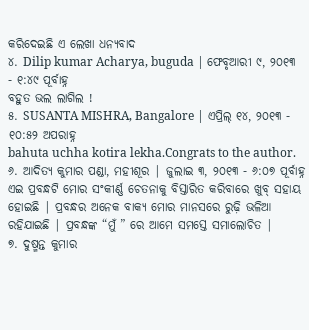କରିଦେଇଛି ଏ ଲେଖା ଧନ୍ୟବାଦ
୪. Dilip kumar Acharya, buguda | ଫେବୃଆରୀ ୯, ୨୦୧୩ - ୧:୪୯ ପୂର୍ବାହ୍ନ
ବହୁତ ଭଲ ଲାଗିଲ !
୫. SUSANTA MISHRA, Bangalore | ଏପ୍ରିଲ୍ ୧୪, ୨୦୧୩ - ୧୦:୫୨ ଅପରାହ୍ନ
bahuta uchha kotira lekha.Congrats to the author.
୬. ଆଦିତ୍ୟ କୁମାର ପଣ୍ଡା, ମହୀଶୂର | ଜୁଲାଇ ୩, ୨୦୧୩ - ୬:୦୭ ପୂର୍ବାହ୍ନ
ଏଇ ପ୍ରବନ୍ଧଟି ମୋର ସଂକୀର୍ଣ୍ଣ ଚେତନାକୁ ବିସ୍ତାରିତ କରିବାରେ ଖୁବ୍ ସହାୟ ହୋଇଛି | ପ୍ରବନ୍ଧର ଅନେକ ବାକ୍ୟ ମୋର ମାନସରେ ରୁଢ଼ି ଭଳିଆ ରହିଯାଇଛି | ପ୍ରବନ୍ଧଙ୍କ “ମୁଁ ” ରେ ଆମେ ସମସ୍ତେ ସମାଲୋଚିତ |
୭. ଦୁଷ୍ମନ୍ତ କୁମାର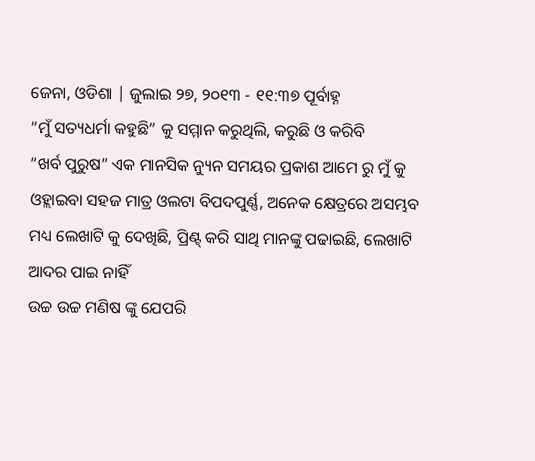ଜେନା, ଓଡିଶା | ଜୁଲାଇ ୨୭, ୨୦୧୩ - ୧୧:୩୭ ପୂର୍ବାହ୍ନ
“ମୁଁ ସତ୍ୟଧର୍ମା କହୁଛି” କୁ ସମ୍ମାନ କରୁଥିଲି, କରୁଛି ଓ କରିବି
“ଖର୍ବ ପୁରୁଷ” ଏକ ମାନସିକ ନ୍ୟୁନ ସମୟର ପ୍ରକାଶ ଆମେ ରୁ ମୁଁ କୁ ଓହ୍ଲାଇବା ସହଜ ମାତ୍ର ଓଲଟା ବିପଦପୁର୍ଣ୍ଣ, ଅନେକ କ୍ଷେତ୍ରରେ ଅସମ୍ଭବ ମଧ୍ୟ ଲେଖାଟି କୁ ଦେଖିଛି, ପ୍ରିଣ୍ଟ୍ କରି ସାଥି ମାନଙ୍କୁ ପଢାଇଛି, ଲେଖାଟି ଆଦର ପାଇ ନାହିଁ
ଉଚ୍ଚ ଉଚ୍ଚ ମଣିଷ ଙ୍କୁ ଯେପରି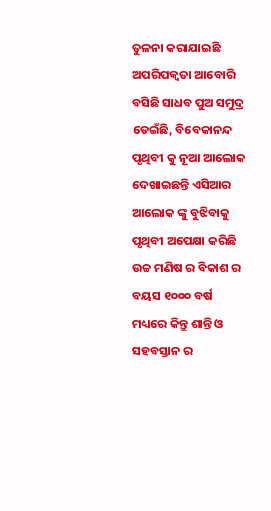ତୁଳନା କରାଯାଇଛି ଅପରିପକ୍ବତା ଆବୋରି ବସିଛି ସାଧବ ପୁଅ ସମୁଦ୍ର ଡେଇଁଛି, ବିବେକାନନ୍ଦ ପୃଥିବୀ କୁ ନୂଆ ଆଲୋକ ଦେଖାଇଛନ୍ତି ଏସିଆର ଆଲୋକ ଙ୍କୁ ବୁଝିବାକୁ ପୃଥିବୀ ଅପେକ୍ଷା କରିଛି ଉଚ୍ଚ ମଣିଷ ର ବିକାଶ ର ବୟସ ୧୦୦୦ ବର୍ଷ ମଧ୍ୟରେ କିନ୍ତୁ ଶାନ୍ତି ଓ ସହବସ୍ତାନ ର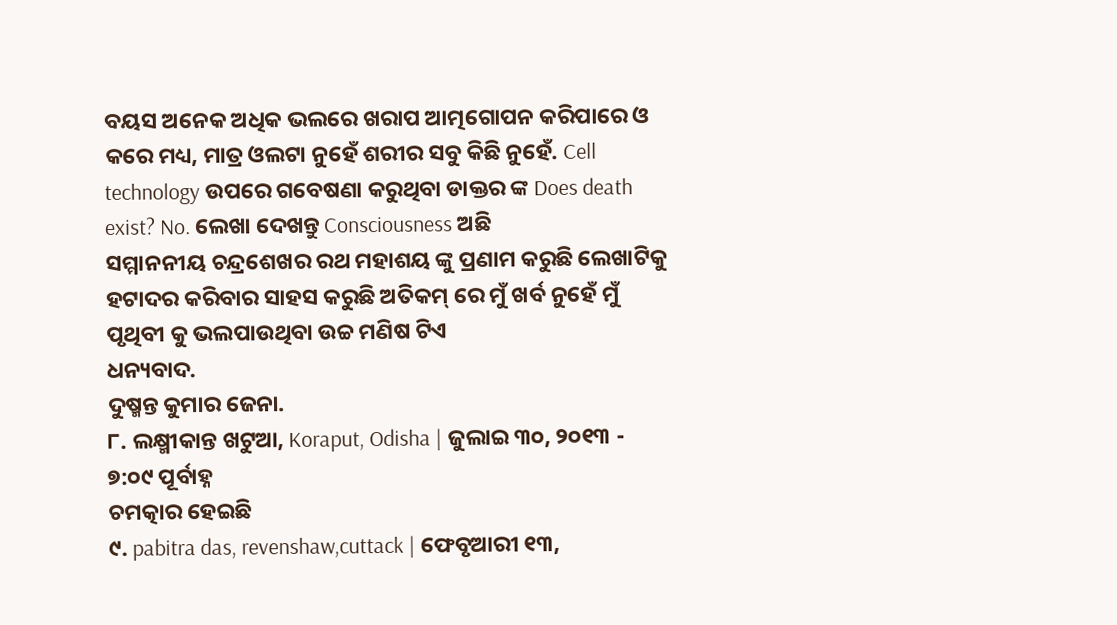ବୟସ ଅନେକ ଅଧିକ ଭଲରେ ଖରାପ ଆତ୍ମଗୋପନ କରିପାରେ ଓ କରେ ମଧ୍ୟ, ମାତ୍ର ଓଲଟା ନୁହେଁ ଶରୀର ସବୁ କିଛି ନୁହେଁ. Cell technology ଉପରେ ଗବେଷଣା କରୁଥିବା ଡାକ୍ତର ଙ୍କ Does death exist? No. ଲେଖା ଦେଖନ୍ତୁ Consciousness ଅଛି
ସମ୍ମାନନୀୟ ଚନ୍ଦ୍ରଶେଖର ରଥ ମହାଶୟ ଙ୍କୁ ପ୍ରଣାମ କରୁଛି ଲେଖାଟିକୁ ହଟାଦର କରିବାର ସାହସ କରୁଛି ଅତିକମ୍ ରେ ମୁଁ ଖର୍ବ ନୁହେଁ ମୁଁ ପୃଥିବୀ କୁ ଭଲପାଉଥିବା ଉଚ୍ଚ ମଣିଷ ଟିଏ
ଧନ୍ୟବାଦ.
ଦୁଷ୍ମନ୍ତ କୁମାର ଜେନା.
୮. ଲକ୍ଷ୍ମୀକାନ୍ତ ଖଟୁଆ, Koraput, Odisha | ଜୁଲାଇ ୩୦, ୨୦୧୩ - ୭:୦୯ ପୂର୍ବାହ୍ନ
ଚମତ୍କାର ହେଇଛି
୯. pabitra das, revenshaw,cuttack | ଫେବୃଆରୀ ୧୩,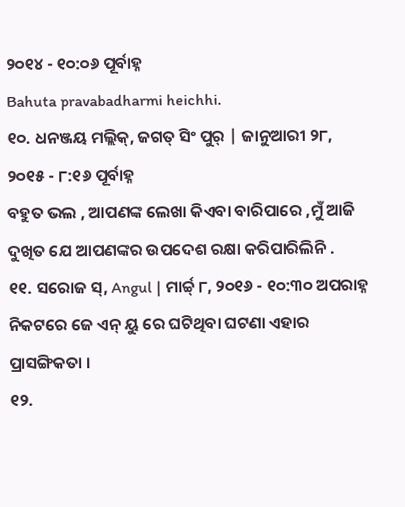୨୦୧୪ - ୧୦:୦୬ ପୂର୍ବାହ୍ନ
Bahuta pravabadharmi heichhi.
୧୦. ଧନଞ୍ଜୟ ମଲ୍ଲିକ୍, ଜଗତ୍ ସିଂ ପୁର୍ | ଜାନୁଆରୀ ୨୮, ୨୦୧୫ - ୮:୧୬ ପୂର୍ବାହ୍ନ
ବହୁତ ଭଲ , ଆପଣଙ୍କ ଲେଖା କିଏବା ବାରିପାରେ ,ମୁଁ ଆଜି ଦୁଖିତ ଯେ ଆପଣଙ୍କର ଉପଦେଶ ରକ୍ଷା କରିପାରିଲିନି .
୧୧. ସରୋଜ ସ୍, Angul | ମାର୍ଚ୍ଚ୍ ୮, ୨୦୧୬ - ୧୦:୩୦ ଅପରାହ୍ନ
ନିକଟରେ ଜେ ଏନ୍ ୟୁ ରେ ଘଟିଥିବା ଘଟଣା ଏହାର ପ୍ରାସଙ୍ଗିକତା ।
୧୨.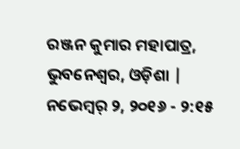ରଞ୍ଜନ କୁମାର ମହାପାତ୍ର, ଭୁବନେଶ୍ବର, ଓଡ଼ିଶା | ନଭେମ୍ବର୍ ୨, ୨୦୧୬ - ୨:୧୫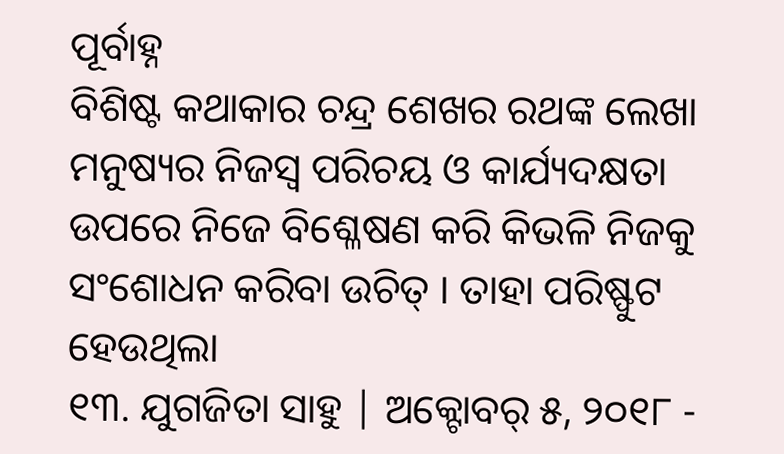ପୂର୍ବାହ୍ନ
ବିଶିଷ୍ଟ କଥାକାର ଚନ୍ଦ୍ର ଶେଖର ରଥଙ୍କ ଲେଖା ମନୁଷ୍ୟର ନିଜସ୍ବ ପରିଚୟ ଓ କାର୍ଯ୍ୟଦକ୍ଷତା ଉପରେ ନିଜେ ବିଶ୍ଳେଷଣ କରି କିଭଳି ନିଜକୁ ସଂଶୋଧନ କରିବା ଉଚିତ୍ । ତାହା ପରିଷ୍ଫୁଟ ହେଉଥିଲା
୧୩. ଯୁଗଜିତା ସାହୁ | ଅକ୍ଟୋବର୍ ୫, ୨୦୧୮ -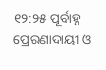୧୨:୨୫ ପୂର୍ବାହ୍ନ
ପ୍ରେରଣାଦାୟୀ ଓ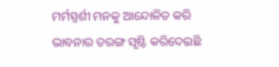ମର୍ମସ୍ପର୍ଶୀ ମନକୁ ଆନ୍ଦୋଳିତ କରି ଭାବନାର ତରଙ୍ଗ ସୃଷ୍ଟି କରିଦେଇଛି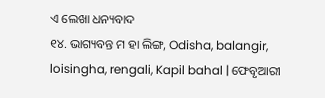ଏ ଲେଖା ଧନ୍ୟବାଦ
୧୪. ଭାଗ୍ୟବନ୍ତ ମ ହା ଲିଙ୍ଗ, Odisha, balangir, loisingha, rengali, Kapil bahal | ଫେବୃଆରୀ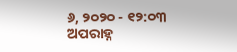୬, ୨୦୨୦ - ୧୨:୦୩ ଅପରାହ୍ନ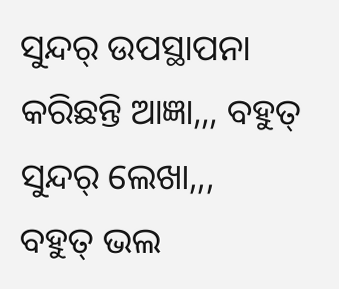ସୁନ୍ଦର୍ ଉପସ୍ଥାପନା କରିଛନ୍ତି ଆଜ୍ଞା,,, ବହୁତ୍ ସୁନ୍ଦର୍ ଲେଖା,,,
ବହୁତ୍ ଭଲ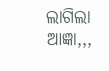ଲାଗିଲା ଆଜ୍ଞା,,,